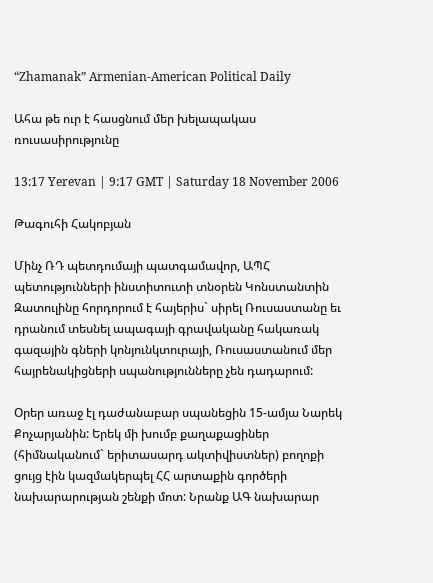“Zhamanak” Armenian-American Political Daily

Ահա թե ուր է հասցնում մեր խելապակաս ռուսասիրությունը

13:17 Yerevan | 9:17 GMT | Saturday 18 November 2006

Թագուհի Հակոբյան

Մինչ ՌԴ պետդումայի պատգամավոր, ԱՊՀ պետությունների ինստիտուտի տնօրեն Կոնստանտին Զատուլինը հորդորում է հայերիս` սիրել Ռուսաստանը եւ դրանում տեսնել ապագայի գրավականը հակառակ գազային գների կոնյունկտուրայի, Ռուսաստանում մեր հայրենակիցների սպանությունները չեն դադարում:

Օրեր առաջ էլ դաժանաբար սպանեցին 15-ամյա Նարեկ Քոչարյանին: Երեկ մի խումբ քաղաքացիներ (հիմնականում` երիտասարդ ակտիվիստներ) բողոքի ցույց էին կազմակերպել ՀՀ արտաքին գործերի նախարարության շենքի մոտ: Նրանք ԱԳ նախարար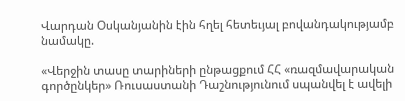Վարդան Օսկանյանին էին հղել հետեւյալ բովանդակությամբ նամակը.

«Վերջին տասը տարիների ընթացքում ՀՀ «ռազմավարական գործընկեր» Ռուսաստանի Դաշնությունում սպանվել է ավելի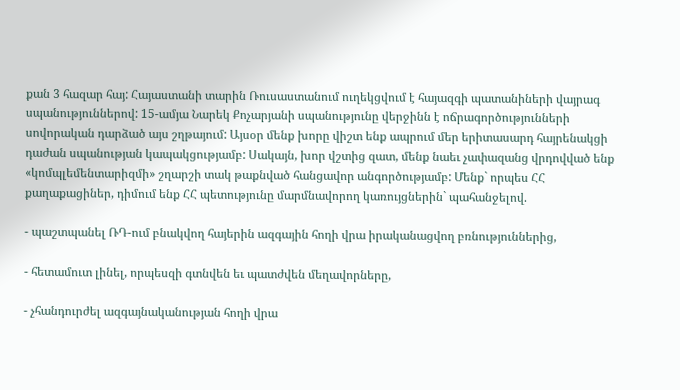քան 3 հազար հայ: Հայաստանի տարին Ռուսաստանում ուղեկցվում է հայազգի պատանիների վայրագ սպանություններով: 15-ամյա Նարեկ Քոչարյանի սպանությունը վերջինն է ոճրագործությունների սովորական դարձած այս շղթայում: Այսօր մենք խորը վիշտ ենք ապրում մեր երիտասարդ հայրենակցի դաժան սպանության կապակցությամբ: Սակայն, խոր վշտից զատ, մենք նաեւ չափազանց վրդովված ենք «կոմպլեմենտարիզմի» շղարշի տակ թաքնված հանցավոր անգործությամբ: Մենք` որպես ՀՀ քաղաքացիներ, դիմում ենք ՀՀ պետությունը մարմնավորող կառույցներին` պահանջելով.

- պաշտպանել ՌԴ-ում բնակվող հայերին ազգային հողի վրա իրականացվող բռնություններից,

- հետամուտ լինել, որպեսզի գտնվեն եւ պատժվեն մեղավորները,

- չհանդուրժել ազգայնականության հողի վրա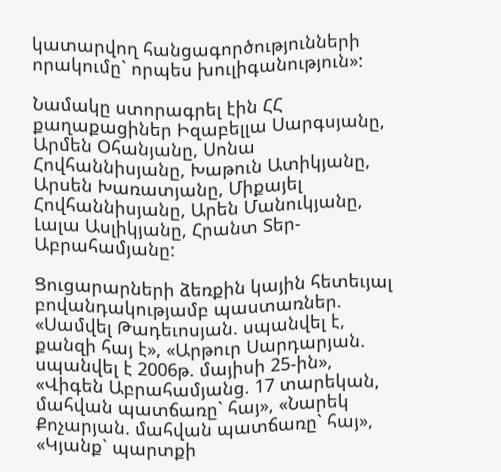կատարվող հանցագործությունների որակումը` որպես խուլիգանություն»:

Նամակը ստորագրել էին ՀՀ քաղաքացիներ Իզաբելլա Սարգսյանը, Արմեն Օհանյանը, Սոնա Հովհաննիսյանը, Խաթուն Ատիկյանը, Արսեն Խառատյանը, Միքայել Հովհաննիսյանը, Արեն Մանուկյանը, Լալա Ասլիկյանը, Հրանտ Տեր-Աբրահամյանը:

Ցուցարարների ձեռքին կային հետեւյալ բովանդակությամբ պաստառներ. «Սամվել Թադեւոսյան. սպանվել է, քանզի հայ է», «Արթուր Սարդարյան. սպանվել է 2006թ. մայիսի 25-ին», «Վիգեն Աբրահամյանց. 17 տարեկան, մահվան պատճառը` հայ», «Նարեկ Քոչարյան. մահվան պատճառը` հայ», «Կյանք` պարտքի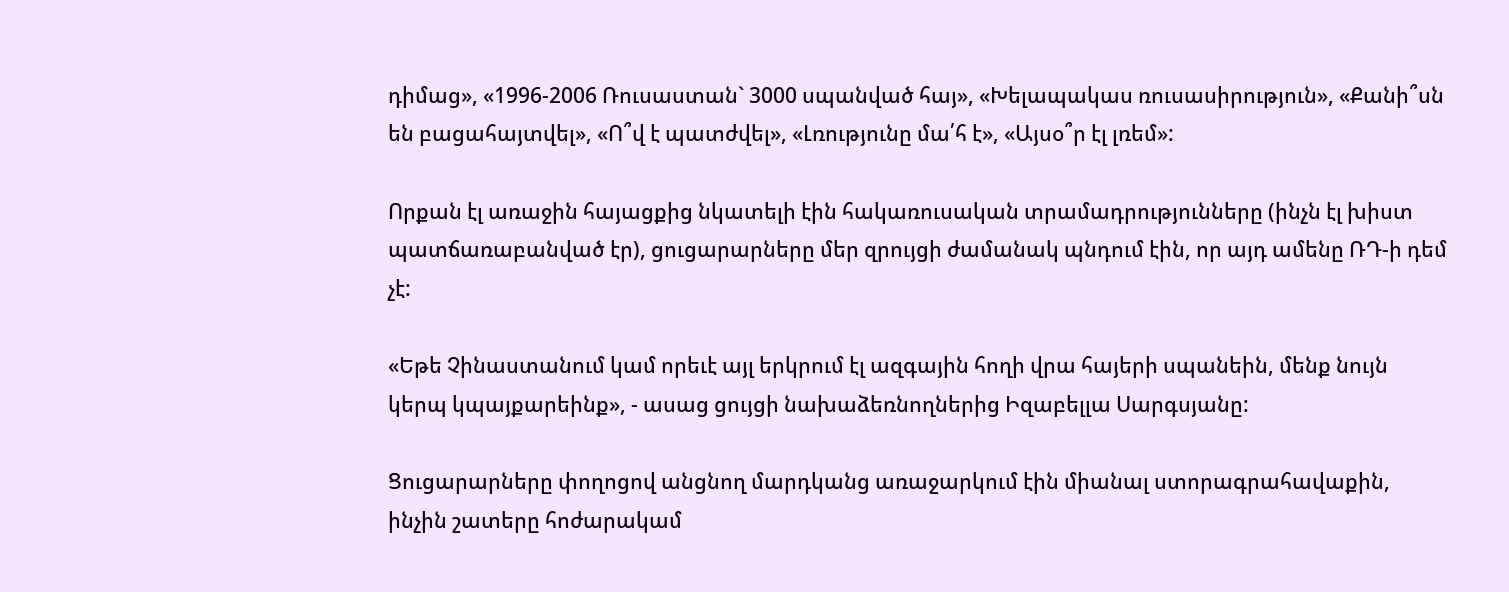դիմաց», «1996-2006 Ռուսաստան` 3000 սպանված հայ», «Խելապակաս ռուսասիրություն», «Քանի՞սն են բացահայտվել», «Ո՞վ է պատժվել», «Լռությունը մա՛հ է», «Այսօ՞ր էլ լռեմ»:

Որքան էլ առաջին հայացքից նկատելի էին հակառուսական տրամադրությունները (ինչն էլ խիստ պատճառաբանված էր), ցուցարարները մեր զրույցի ժամանակ պնդում էին, որ այդ ամենը ՌԴ-ի դեմ չէ:

«Եթե Չինաստանում կամ որեւէ այլ երկրում էլ ազգային հողի վրա հայերի սպանեին, մենք նույն կերպ կպայքարեինք», - ասաց ցույցի նախաձեռնողներից Իզաբելլա Սարգսյանը:

Ցուցարարները փողոցով անցնող մարդկանց առաջարկում էին միանալ ստորագրահավաքին, ինչին շատերը հոժարակամ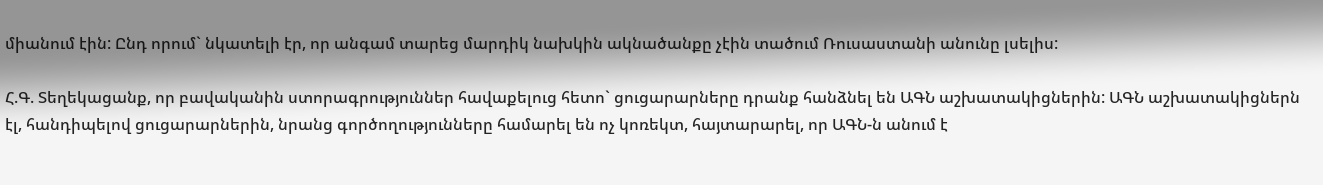միանում էին: Ընդ որում` նկատելի էր, որ անգամ տարեց մարդիկ նախկին ակնածանքը չէին տածում Ռուսաստանի անունը լսելիս:

Հ.Գ. Տեղեկացանք, որ բավականին ստորագրություններ հավաքելուց հետո` ցուցարարները դրանք հանձնել են ԱԳՆ աշխատակիցներին: ԱԳՆ աշխատակիցներն էլ, հանդիպելով ցուցարարներին, նրանց գործողությունները համարել են ոչ կոռեկտ, հայտարարել, որ ԱԳՆ-ն անում է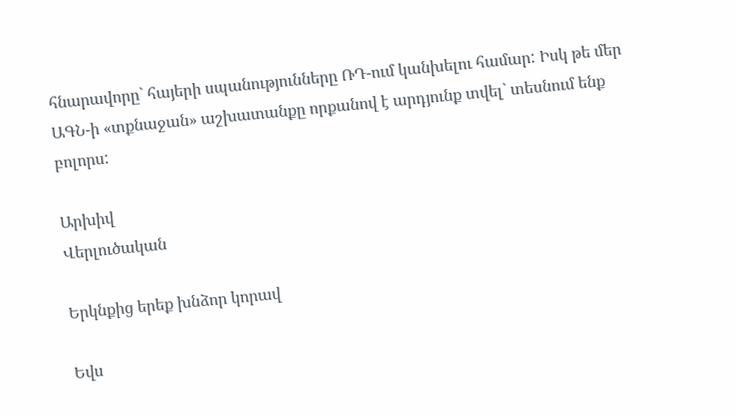հնարավորը` հայերի սպանությունները ՌԴ-ում կանխելու համար: Իսկ թե մեր ԱԳՆ-ի «տքնաջան» աշխատանքը որքանով է արդյունք տվել` տեսնում ենք բոլորս:

Արխիվ
Վերլուծական

Երկնքից երեք խնձոր կորավ

Եվս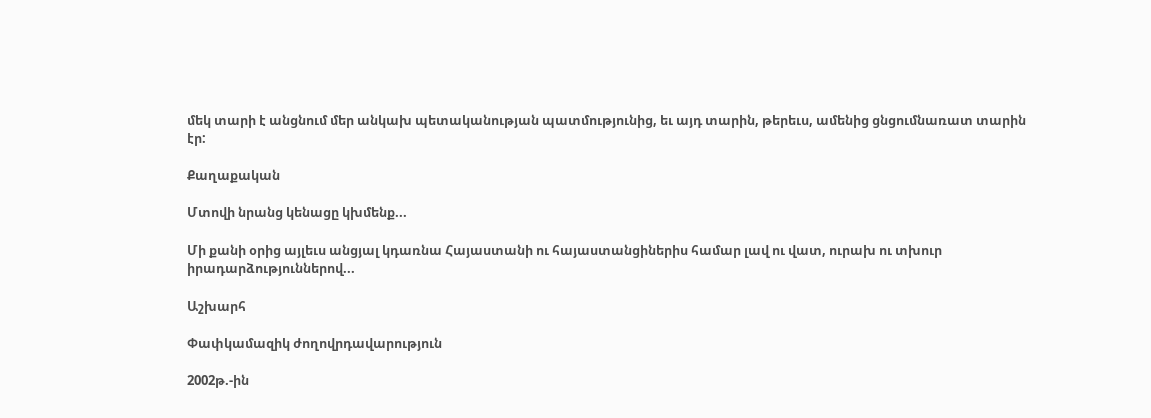մեկ տարի է անցնում մեր անկախ պետականության պատմությունից, եւ այդ տարին, թերեւս, ամենից ցնցումնառատ տարին էր:

Քաղաքական

Մտովի նրանց կենացը կխմենք...

Մի քանի օրից այլեւս անցյալ կդառնա Հայաստանի ու հայաստանցիներիս համար լավ ու վատ, ուրախ ու տխուր իրադարձություններով...

Աշխարհ

Փափկամազիկ ժողովրդավարություն

2002թ.-ին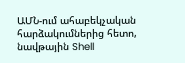ԱՄՆ-ում ահաբեկչական հարձակումներից հետո, նավթային Shell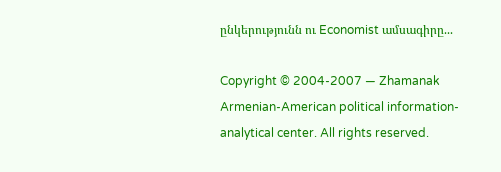ընկերությունն ու Economist ամսագիրը...

Copyright © 2004-2007 — Zhamanak Armenian-American political information-analytical center. All rights reserved.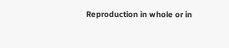Reproduction in whole or in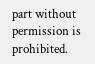part without permission is prohibited.